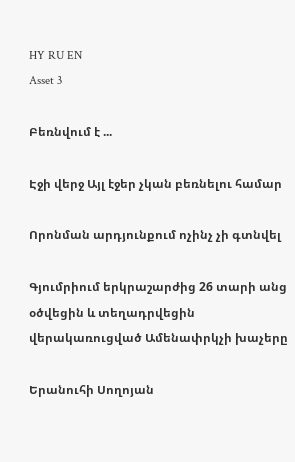HY RU EN
Asset 3

Բեռնվում է ...

Էջի վերջ Այլ էջեր չկան բեռնելու համար

Որոնման արդյունքում ոչինչ չի գտնվել

Գյումրիում երկրաշարժից 26 տարի անց օծվեցին և տեղադրվեցին վերակառուցված Ամենափրկչի խաչերը

Երանուհի Սողոյան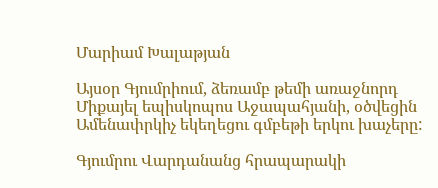Մարիամ Խալաթյան

Այսօր Գյումրիում, ձեռամբ թեմի առաջնորդ Միքայել եպիսկոպոս Աջապահյանի, օծվեցին Ամենափրկիչ եկեղեցու գմբեթի երկու խաչերը:

Գյումրու Վարդանանց հրապարակի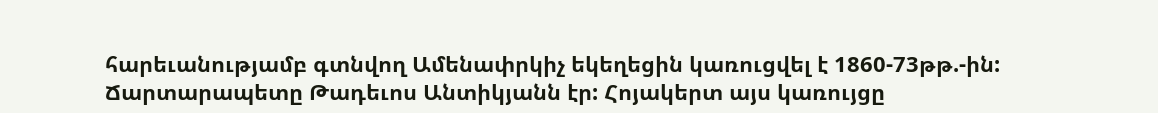հարեւանությամբ գտնվող Ամենափրկիչ եկեղեցին կառուցվել է 1860-73թթ.-ին: Ճարտարապետը Թադեւոս Անտիկյանն էր: Հոյակերտ այս կառույցը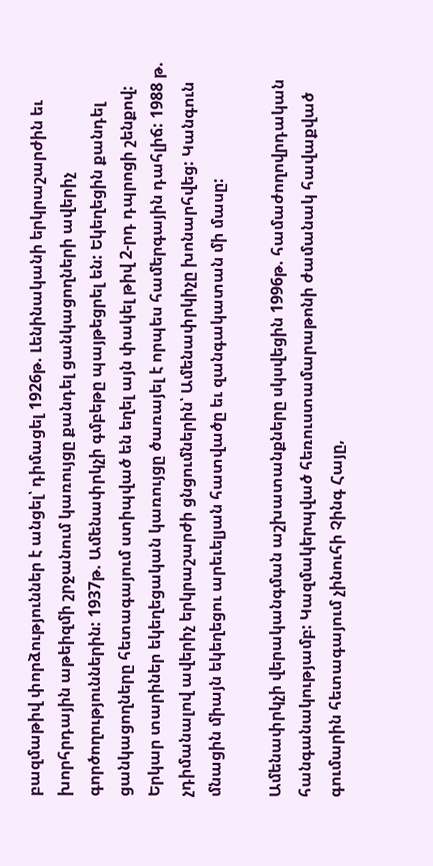բազմաթիվ փորձություններ է անցել՝ դիմացել 1926թ. Լենինականի երկրաշարժին եւ խորհրդային աթեիզմի շրջանում կառույցը քանդել ցանկացողների ավերիչ գործողություններին: 1937թ. Ամենափրկչի գմբեթը պայթեցրել են: Եկեղեցին քանդել ցանկացողները հետագայում ստիպված են եղել այն փակել թիվ 2-րդ դպրոցի շենքով: Երկար տարիներ եկեղեցական կառույցը ծառայել է որպես համերգային դահլիճ: 1988 թ. չդիմանալով ավերիչ երկրաշարժի ցնցումներին՝ Ամենափրկիչը խոնարհվեց: Կանգուն մնացին միայն եկեղեցու արեւելյան հատվածը եւ զանգակատան մի մասը:

Ամենափրկչի վերականգման աշխատանքները սկսվեցին 1996թ. համաժողովրդական հանգանակությամբ: Կազմակերպված հեռուստամարաթոնի ժամանակ հավաքված գումարին հետագայում չինուհի Չինգ Հայը,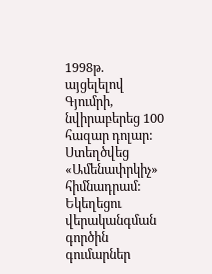1998թ. այցելելով Գյումրի, նվիրաբերեց 100 հազար դոլար: Ստեղծվեց «Ամենափրկիչ» հիմնադրամ: Եկեղեցու վերականգման գործին գումարներ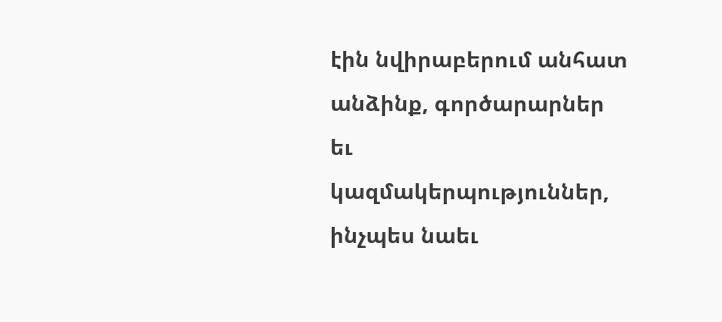էին նվիրաբերում անհատ անձինք, գործարարներ եւ կազմակերպություններ, ինչպես նաեւ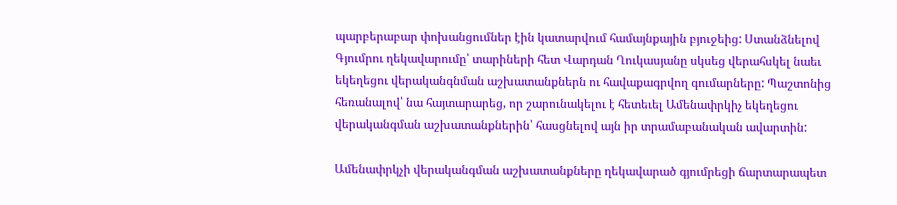պարբերաբար փոխանցումներ էին կատարվում համայնքային բյուջեից: Ստանձնելով Գյումրու ղեկավարումը՝ տարիների հետ Վարդան Ղուկասյանը սկսեց վերահսկել նաեւ եկեղեցու վերականգնման աշխատանքներն ու հավաքագրվող գումարները: Պաշտոնից հեռանալով՝ նա հայտարարեց, որ շարունակելու է հետեւել Ամենափրկիչ եկեղեցու վերականգման աշխատանքներին՝ հասցնելով այն իր տրամաբանական ավարտին:

Ամենափրկչի վերականգման աշխատանքները ղեկավարած գյումրեցի ճարտարապետ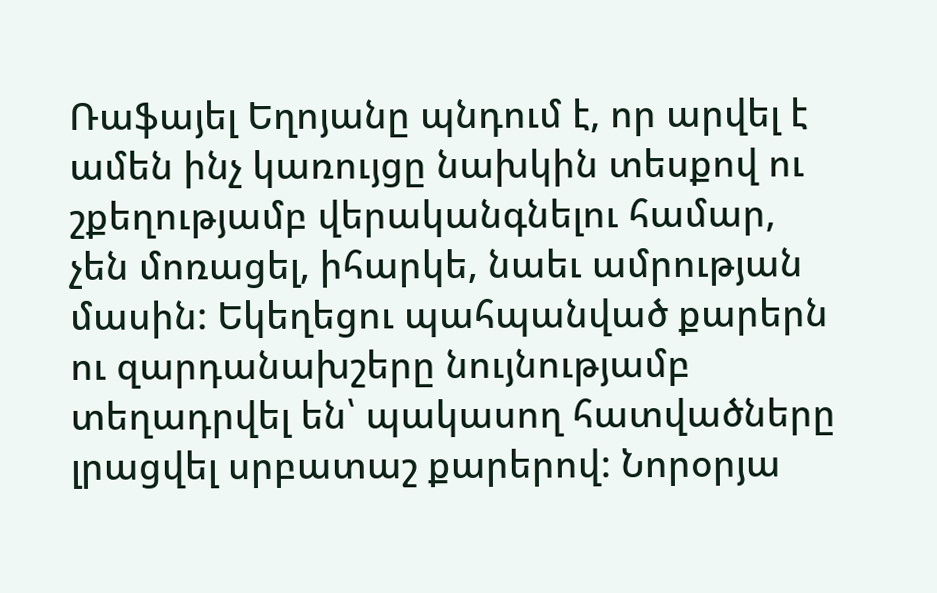Ռաֆայել Եղոյանը պնդում է, որ արվել է ամեն ինչ կառույցը նախկին տեսքով ու շքեղությամբ վերականգնելու համար, չեն մոռացել, իհարկե, նաեւ ամրության մասին: Եկեղեցու պահպանված քարերն ու զարդանախշերը նույնությամբ տեղադրվել են՝ պակասող հատվածները լրացվել սրբատաշ քարերով: Նորօրյա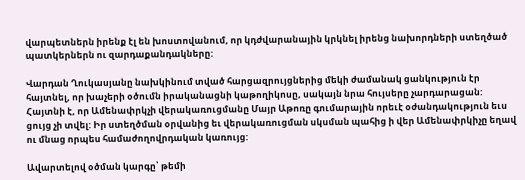վարպետներն իրենք էլ են խոստովանում, որ կդժվարանային կրկնել իրենց նախորդների ստեղծած պատկերներն ու զարդաքանդակները:

Վարդան Ղուկասյանը նախկինում տված հարցազրույցներից մեկի ժամանակ ցանկություն էր հայտնել, որ խաչերի օծումն իրականացնի կաթողիկոսը, սակայն նրա հույսերը չարդարացան:  Հայտնի է, որ Ամենափրկչի վերակառուցմանը Մայր Աթոռը գումարային որեւէ օժանդակություն եւս ցույց չի տվել: Իր ստեղծման օրվանից եւ վերակառուցման սկսման պահից ի վեր Ամենափրկիչը եղավ ու մնաց որպես համաժողովրդական կառույց:

Ավարտելով օծման կարգը՝ թեմի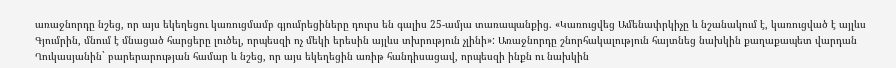առաջնորդը նշեց, որ այս եկեղեցու կառուցմամբ գյումրեցիները դուրս են գալիս 25-ամյա տառապանքից. «Կառուցվեց Ամենափրկիչը և նշանակում է, կառուցված է այլևս Գյումրին, մնում է մնացած հարցերը լուծել, որպեսզի ոչ մեկի երեսին այլևս տխրություն չլինի»: Առաջնորդը շնորհակալություն հայտնեց նախկին քաղաքապետ վարդան Ղուկասյանին` բարերարության համար և նշեց, որ այս եկեղեցին առիթ հանդիսացավ, որպեսզի ինքն ու նախկին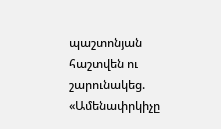պաշտոնյան հաշտվեն ու շարունակեց. «Ամենափրկիչը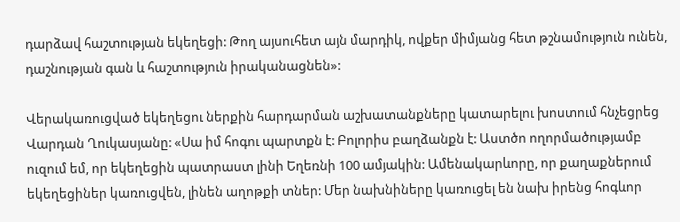դարձավ հաշտության եկեղեցի: Թող այսուհետ այն մարդիկ, ովքեր միմյանց հետ թշնամություն ունեն, դաշնության գան և հաշտություն իրականացնեն»:

Վերակառուցված եկեղեցու ներքին հարդարման աշխատանքները կատարելու խոստում հնչեցրեց Վարդան Ղուկասյանը: «Սա իմ հոգու պարտքն է: Բոլորիս բաղձանքն է: Աստծո ողորմածությամբ ուզում եմ, որ եկեղեցին պատրաստ լինի Եղեռնի 100 ամյակին: Ամենակարևորը, որ քաղաքներում եկեղեցիներ կառուցվեն, լինեն աղոթքի տներ: Մեր նախնիները կառուցել են նախ իրենց հոգևոր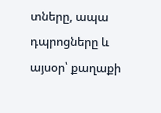տները, ապա դպրոցները և այսօր՝ քաղաքի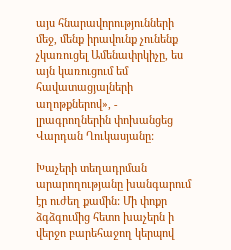այս հնարավորությունների մեջ, մենք իրավունք չունենք չկառուցել Ամենափրկիչը, ես այն կառուցում եմ հավատացյալների աղոթքներով», - լրագրողներին փոխանցեց Վարդան Ղուկասյանը:

Խաչերի տեղադրման արարողությանը խանգարում էր ուժեղ քամին: Մի փոքր ձգձգումից հետո խաչերն ի վերջո բարեհաջող կերպով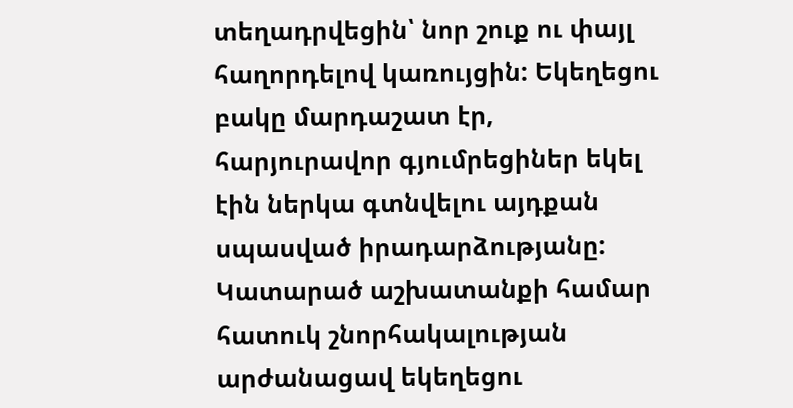տեղադրվեցին՝ նոր շուք ու փայլ հաղորդելով կառույցին: Եկեղեցու բակը մարդաշատ էր, հարյուրավոր գյումրեցիներ եկել էին ներկա գտնվելու այդքան սպասված իրադարձությանը: Կատարած աշխատանքի համար հատուկ շնորհակալության արժանացավ եկեղեցու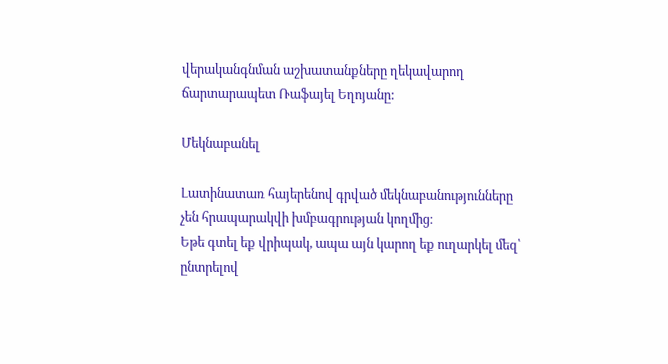վերականգնման աշխատանքները ղեկավարող ճարտարապետ Ռաֆայել Եղոյանը:

Մեկնաբանել

Լատինատառ հայերենով գրված մեկնաբանությունները չեն հրապարակվի խմբագրության կողմից։
Եթե գտել եք վրիպակ, ապա այն կարող եք ուղարկել մեզ՝ ընտրելով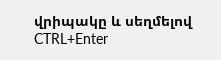վրիպակը և սեղմելով CTRL+Enter